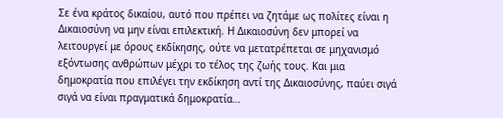Σε ένα κράτος δικαίου, αυτό που πρέπει να ζητάμε ως πολίτες είναι η Δικαιοσύνη να μην είναι επιλεκτική. Η Δικαιοσύνη δεν μπορεί να λειτουργεί με όρους εκδίκησης, ούτε να μετατρέπεται σε μηχανισμό εξόντωσης ανθρώπων μέχρι το τέλος της ζωής τους. Και μια δημοκρατία που επιλέγει την εκδίκηση αντί της Δικαιοσύνης, παύει σιγά σιγά να είναι πραγματικά δημοκρατία…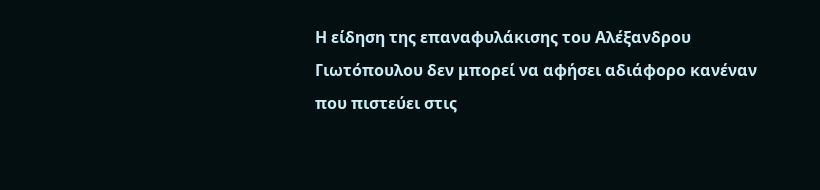Η είδηση της επαναφυλάκισης του Αλέξανδρου Γιωτόπουλου δεν μπορεί να αφήσει αδιάφορο κανέναν που πιστεύει στις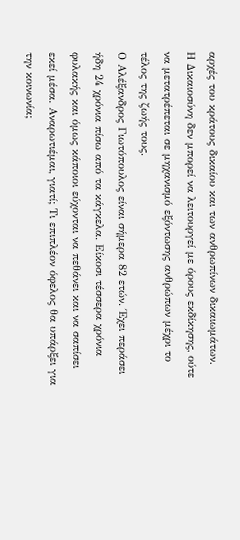αρχές του κράτους δικαίου και των ανθρωπίνων δικαιωμάτων.
Η Δικαιοσύνη δεν μπορεί να λειτουργεί με όρους εκδίκησης, ούτε να μετατρέπεται σε μηχανισμό εξόντωσης ανθρώπων μέχρι το τέλος της ζωής τους.
Ο Αλέξανδρος Γιωτόπουλος είναι σήμερα 82 ετών. Έχει περάσει ήδη 24 χρόνια πίσω από τα κάγκελα. Είκοσι τέσσερα χρόνια φυλακής και όμως κάποιοι εύχονται να πεθάνει και να σαπίσει εκεί μέσα. Αναρωτιέμαι, γιατί; Τι επιπλέον όφελος θα υπάρξει για την κοινωνία;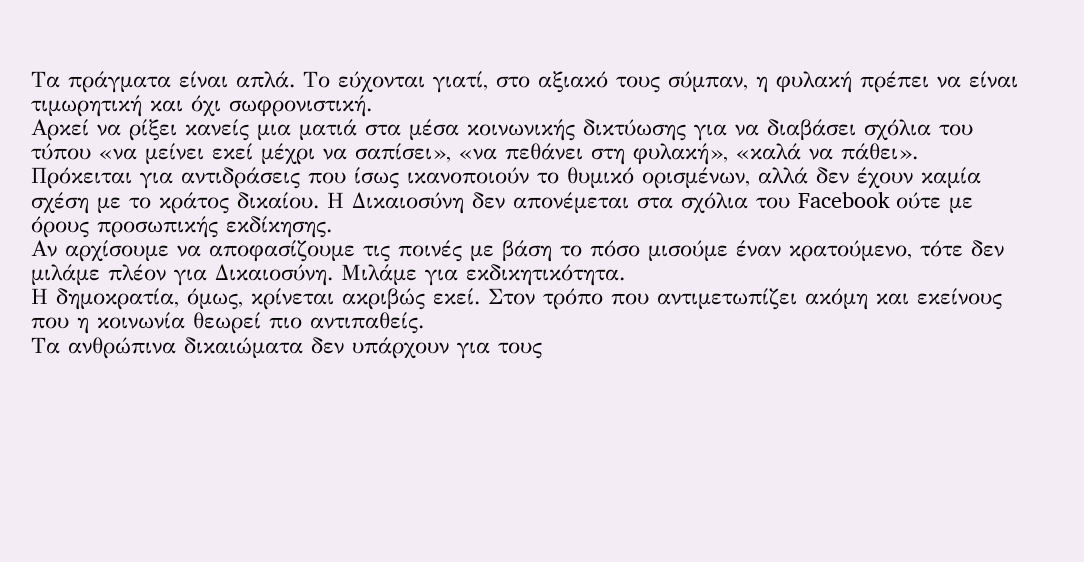Τα πράγματα είναι απλά. Το εύχονται γιατί, στο αξιακό τους σύμπαν, η φυλακή πρέπει να είναι τιμωρητική και όχι σωφρονιστική.
Αρκεί να ρίξει κανείς μια ματιά στα μέσα κοινωνικής δικτύωσης για να διαβάσει σχόλια του τύπου «να μείνει εκεί μέχρι να σαπίσει», «να πεθάνει στη φυλακή», «καλά να πάθει».
Πρόκειται για αντιδράσεις που ίσως ικανοποιούν το θυμικό ορισμένων, αλλά δεν έχουν καμία σχέση με το κράτος δικαίου. Η Δικαιοσύνη δεν απονέμεται στα σχόλια του Facebook ούτε με όρους προσωπικής εκδίκησης.
Αν αρχίσουμε να αποφασίζουμε τις ποινές με βάση το πόσο μισούμε έναν κρατούμενο, τότε δεν μιλάμε πλέον για Δικαιοσύνη. Μιλάμε για εκδικητικότητα.
Η δημοκρατία, όμως, κρίνεται ακριβώς εκεί. Στον τρόπο που αντιμετωπίζει ακόμη και εκείνους που η κοινωνία θεωρεί πιο αντιπαθείς.
Τα ανθρώπινα δικαιώματα δεν υπάρχουν για τους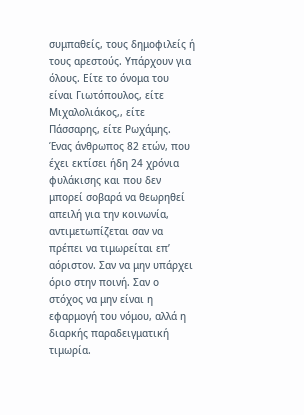συμπαθείς, τους δημοφιλείς ή τους αρεστούς. Υπάρχουν για όλους. Είτε το όνομα του είναι Γιωτόπουλος, είτε Μιχαλολιάκος,, είτε Πάσσαρης, είτε Ρωχάμης.
Ένας άνθρωπος 82 ετών, που έχει εκτίσει ήδη 24 χρόνια φυλάκισης και που δεν μπορεί σοβαρά να θεωρηθεί απειλή για την κοινωνία, αντιμετωπίζεται σαν να πρέπει να τιμωρείται επ’ αόριστον. Σαν να μην υπάρχει όριο στην ποινή. Σαν ο στόχος να μην είναι η εφαρμογή του νόμου, αλλά η διαρκής παραδειγματική τιμωρία.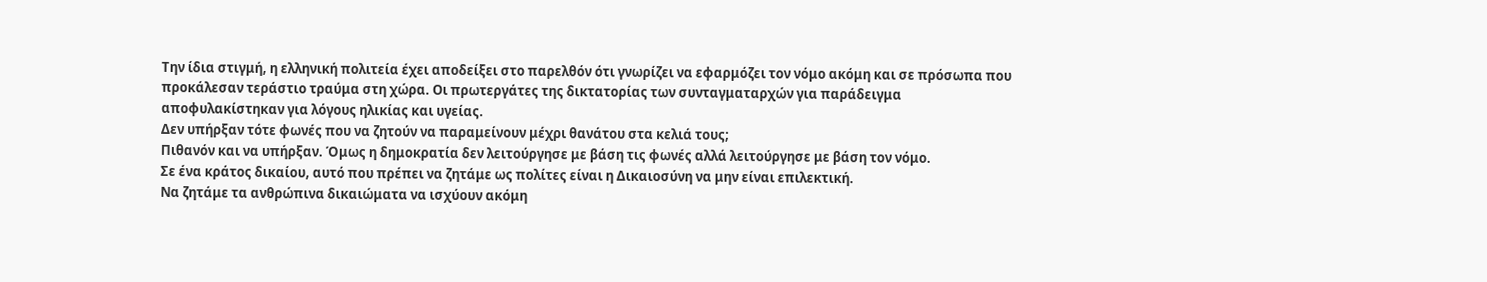Την ίδια στιγμή, η ελληνική πολιτεία έχει αποδείξει στο παρελθόν ότι γνωρίζει να εφαρμόζει τον νόμο ακόμη και σε πρόσωπα που προκάλεσαν τεράστιο τραύμα στη χώρα. Οι πρωτεργάτες της δικτατορίας των συνταγματαρχών για παράδειγμα αποφυλακίστηκαν για λόγους ηλικίας και υγείας.
Δεν υπήρξαν τότε φωνές που να ζητούν να παραμείνουν μέχρι θανάτου στα κελιά τους;
Πιθανόν και να υπήρξαν. Όμως η δημοκρατία δεν λειτούργησε με βάση τις φωνές αλλά λειτούργησε με βάση τον νόμο.
Σε ένα κράτος δικαίου, αυτό που πρέπει να ζητάμε ως πολίτες είναι η Δικαιοσύνη να μην είναι επιλεκτική.
Να ζητάμε τα ανθρώπινα δικαιώματα να ισχύουν ακόμη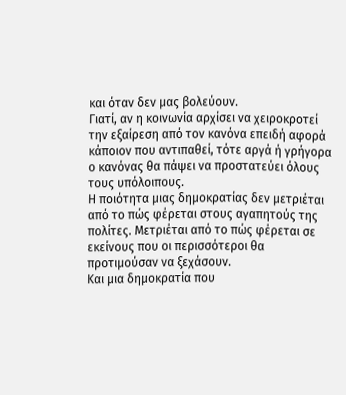και όταν δεν μας βολεύουν.
Γιατί, αν η κοινωνία αρχίσει να χειροκροτεί την εξαίρεση από τον κανόνα επειδή αφορά κάποιον που αντιπαθεί, τότε αργά ή γρήγορα ο κανόνας θα πάψει να προστατεύει όλους τους υπόλοιπους.
Η ποιότητα μιας δημοκρατίας δεν μετριέται από το πώς φέρεται στους αγαπητούς της πολίτες. Μετριέται από το πώς φέρεται σε εκείνους που οι περισσότεροι θα προτιμούσαν να ξεχάσουν.
Και μια δημοκρατία που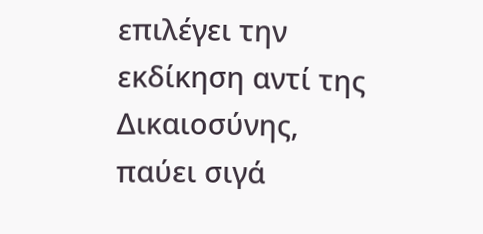επιλέγει την εκδίκηση αντί της Δικαιοσύνης, παύει σιγά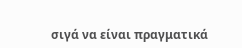σιγά να είναι πραγματικά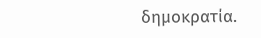δημοκρατία.